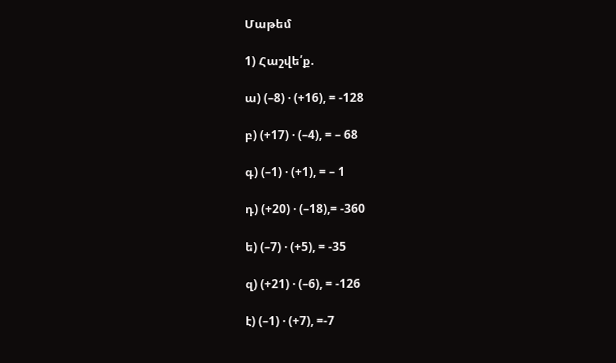Մաթեմ

1) Հաշվե՛ք.

ա) (–8) · (+16), = -128

բ) (+17) · (–4), = – 68

գ) (–1) · (+1), = – 1

դ) (+20) · (–18),= -360

ե) (–7) · (+5), = -35

զ) (+21) · (–6), = -126

է) (–1) · (+7), =-7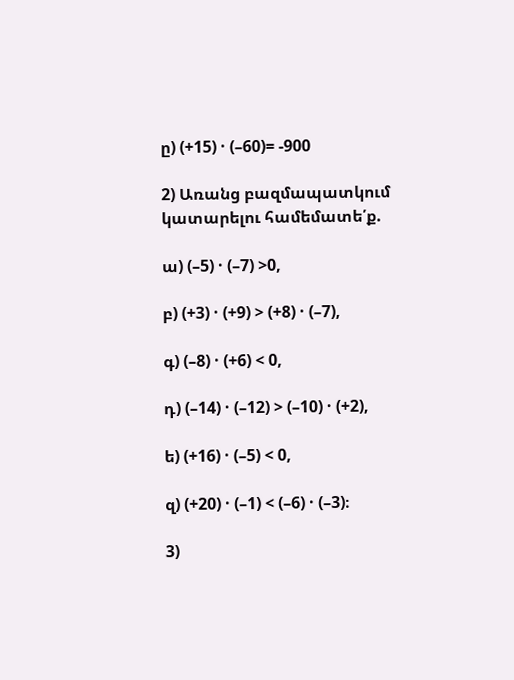ը) (+15) · (–60)= -900

2) Առանց բազմապատկում կատարելու համեմատե՛ք.

ա) (–5) · (–7) >0,

բ) (+3) · (+9) > (+8) · (–7),

գ) (–8) · (+6) < 0,

դ) (–14) · (–12) > (–10) · (+2),

ե) (+16) · (–5) < 0,

զ) (+20) · (–1) < (–6) · (–3)։

3)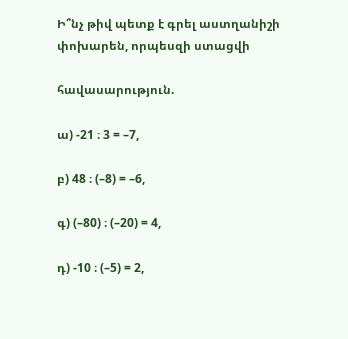Ի՞նչ թիվ պետք է գրել աստղանիշի փոխարեն, որպեսզի ստացվի

հավասարություն.

ա) -21 ։ 3 = –7,

բ) 48 ։ (–8) = –6,

գ) (–80) ։ (–20) = 4,

դ) -10 ։ (–5) = 2,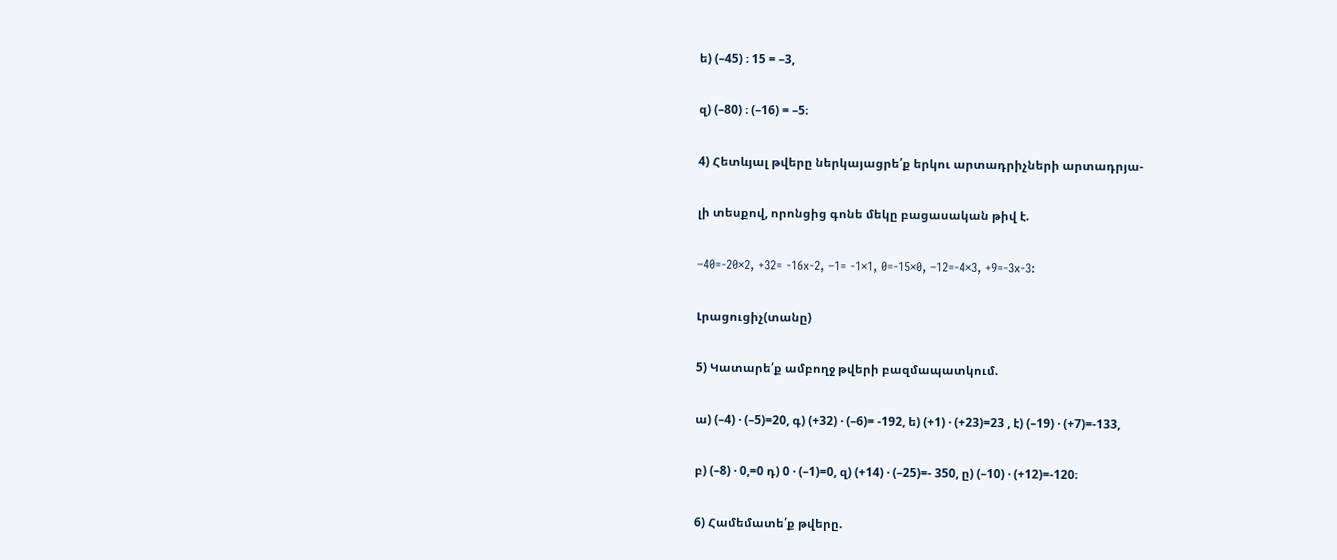ե) (–45) ։ 15 = –3,

զ) (–80) ։ (–16) = –5։

4) Հետևյալ թվերը ներկայացրե՛ք երկու արտադրիչների արտադրյա-

լի տեսքով, որոնցից գոնե մեկը բացասական թիվ է.

–40=-20×2, +32= -16x-2, –1= -1×1, 0=-15×0, –12=-4×3, +9=-3x-3:

Լրացուցիչ(տանը)

5) Կատարե՛ք ամբողջ թվերի բազմապատկում.

ա) (–4) · (–5)=20, գ) (+32) · (–6)= -192, ե) (+1) · (+23)=23 , է) (–19) · (+7)=-133,

բ) (–8) · 0,=0 դ) 0 · (–1)=0, զ) (+14) · (–25)=- 350, ը) (–10) · (+12)=-120։

6) Համեմատե՛ք թվերը.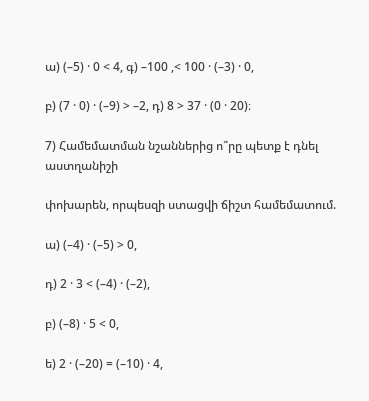ա) (–5) · 0 < 4, գ) –100 ,< 100 · (–3) · 0,

բ) (7 · 0) · (–9) > –2, դ) 8 > 37 · (0 · 20)։

7) Համեմատման նշաններից ո՞րը պետք է դնել աստղանիշի

փոխարեն, որպեսզի ստացվի ճիշտ համեմատում.

ա) (–4) · (–5) > 0,

դ) 2 · 3 < (–4) · (–2),

բ) (–8) · 5 < 0,

ե) 2 · (–20) = (–10) · 4,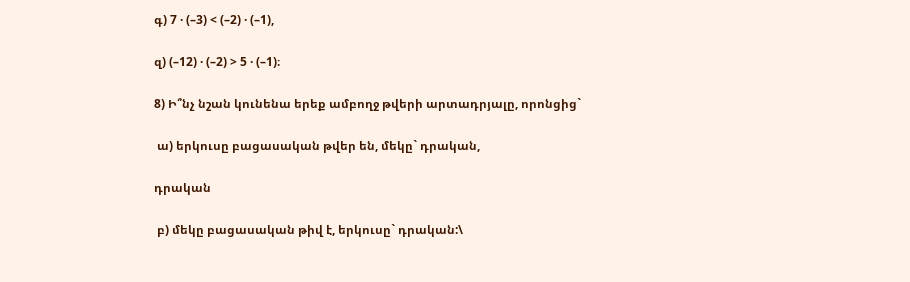գ) 7 · (–3) < (–2) · (–1),

զ) (–12) · (–2) > 5 · (–1)։

8) Ի՞նչ նշան կունենա երեք ամբողջ թվերի արտադրյալը, որոնցից`

 ա) երկուսը բացասական թվեր են, մեկը` դրական,

դրական

 բ) մեկը բացասական թիվ է, երկուսը` դրական:\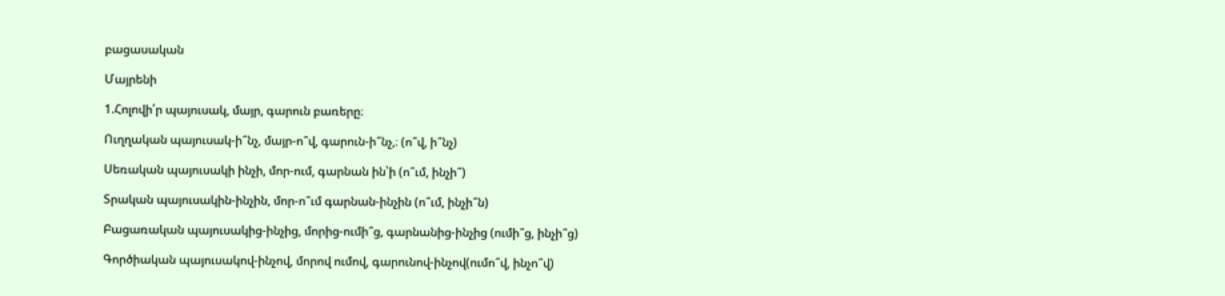բացասական

Մայրենի

1.Հոլովի՛ր պայուսակ, մայր, գարուն բառերը։

Ուղղական պայուսակ-ի՞նչ, մայր-ո՞վ, գարուն-ի՞նչ,։ (ո՞վ, ի՞նչ)

Սեռական պայուսակի ինչի, մոր-ում, գարնան ին՝ի (ո՞ւմ, ինչի՞)

Տրական պայուսակին-ինչին, մոր-ո՞ւմ գարնան-ինչին (ո՞ւմ, ինչի՞ն)

Բացառական պայուսակից-ինչից, մորից-ումի՞ց, գարնանից-ինչից (ումի՞ց, ինչի՞ց)

Գործիական պայուսակով-ինչով, մորով ումով, գարունով-ինչով(ումո՞վ, ինչո՞վ)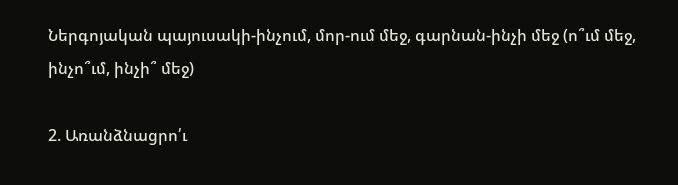Ներգոյական պայուսակի-ինչում, մոր-ում մեջ, գարնան-ինչի մեջ (ո՞ւմ մեջ, ինչո՞ւմ, ինչի՞ մեջ)

2. Առանձնացրո՛ւ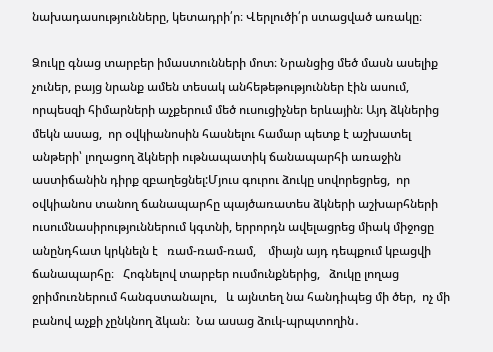նախադասությունները, կետադրի՛ր։ Վերլուծի՛ր ստացված առակը։

Ձուկը գնաց տարբեր իմաստունների մոտ։ Նրանցից մեծ մասն ասելիք չուներ, բայց նրանք ամեն տեսակ անհեթեթություններ էին ասում,  որպեսզի հիմարների աչքերում մեծ ուսուցիչներ երևային։ Այդ ձկներից մեկն ասաց,  որ օվկիանոսին հասնելու համար պետք է աշխատել անթերի՝ լողացող ձկների ութնապատիկ ճանապարհի առաջին աստիճանին դիրք զբաղեցնել:Մյուս գուրու ձուկը սովորեցրեց,  որ օվկիանոս տանող ճանապարհը պայծառատես ձկների աշխարհների ուսումնասիրություններում կգտնի, երրորդն ավելացրեց միակ միջոցը անընդհատ կրկնելն է   ռամ-ռամ-ռամ,    միայն այդ դեպքում կբացվի ճանապարհը։   Հոգնելով տարբեր ուսմունքներից,   ձուկը լողաց ջրիմուռներում հանգստանալու,   և այնտեղ նա հանդիպեց մի ծեր,  ոչ մի բանով աչքի չընկնող ձկան։  Նա ասաց ձուկ-պրպտողին․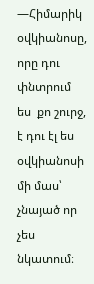—Հիմարիկ  օվկիանոսը,  որը դու փնտրում ես  քո շուրջ, է դու էլ ես օվկիանոսի մի մաս՝  չնայած որ չես նկատում։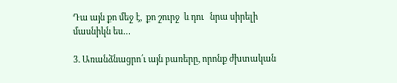Դա այն քո մեջ է,  քո շուրջ  և դու   նրա սիրելի մասնիկն ես…

3. Առանձնացրո՛ւ այն բառերը, որոնք ժխտական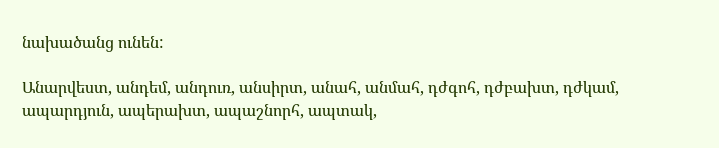նախածանց ունեն:

Անարվեստ, անդեմ, անդուռ, անսիրտ, անահ, անմահ, դժգոհ, դժբախտ, դժկամ, ապարդյուն, ապերախտ, ապաշնորհ, ապտակ,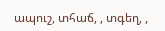ապուշ, տհաճ, , տգեղ, ,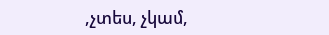,չտես, չկամ,